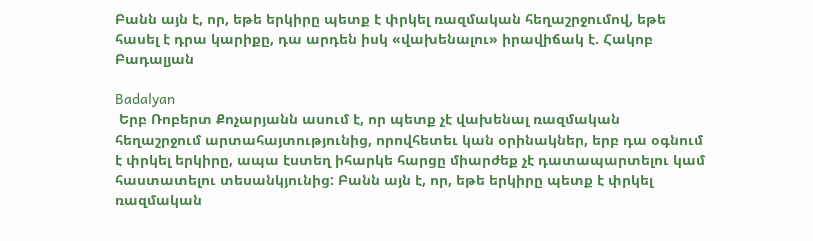Բանն այն է, որ, եթե երկիրը պետք է փրկել ռազմական հեղաշրջումով, եթե հասել է դրա կարիքը, դա արդեն իսկ «վախենալու» իրավիճակ է. Հակոբ Բադալյան

Badalyan
 Երբ Ռոբերտ Քոչարյանն ասում է, որ պետք չէ վախենալ ռազմական հեղաշրջում արտահայտությունից, որովհետեւ կան օրինակներ, երբ դա օգնում է փրկել երկիրը, ապա էստեղ իհարկե հարցը միարժեք չէ դատապարտելու կամ հաստատելու տեսանկյունից: Բանն այն է, որ, եթե երկիրը պետք է փրկել ռազմական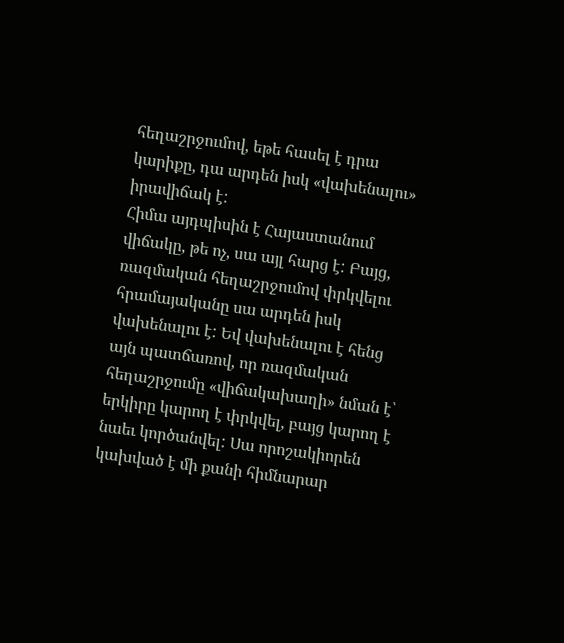հեղաշրջումով, եթե հասել է դրա կարիքը, դա արդեն իսկ «վախենալու» իրավիճակ է:
Հիմա այդպիսին է Հայաստանում վիճակը, թե ոչ, սա այլ հարց է: Բայց, ռազմական հեղաշրջումով փրկվելու հրամայականը սա արդեն իսկ վախենալու է: Եվ վախենալու է հենց այն պատճառով, որ ռազմական հեղաշրջումը «վիճակախաղի» նման է՝ երկիրը կարող է փրկվել, բայց կարող է նաեւ կործանվել: Սա որոշակիորեն կախված է մի քանի հիմնարար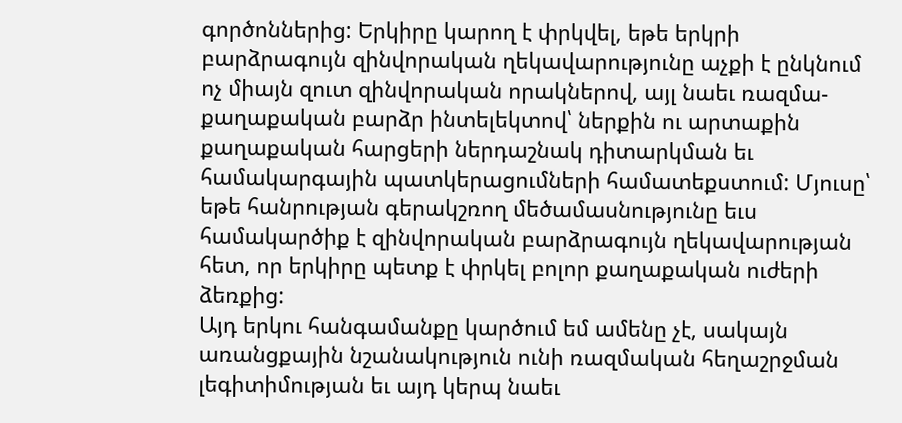գործոններից: Երկիրը կարող է փրկվել, եթե երկրի բարձրագույն զինվորական ղեկավարությունը աչքի է ընկնում ոչ միայն զուտ զինվորական որակներով, այլ նաեւ ռազմա-քաղաքական բարձր ինտելեկտով՝ ներքին ու արտաքին քաղաքական հարցերի ներդաշնակ դիտարկման եւ համակարգային պատկերացումների համատեքստում: Մյուսը՝ եթե հանրության գերակշռող մեծամասնությունը եւս համակարծիք է զինվորական բարձրագույն ղեկավարության հետ, որ երկիրը պետք է փրկել բոլոր քաղաքական ուժերի ձեռքից:
Այդ երկու հանգամանքը կարծում եմ ամենը չէ, սակայն առանցքային նշանակություն ունի ռազմական հեղաշրջման լեգիտիմության եւ այդ կերպ նաեւ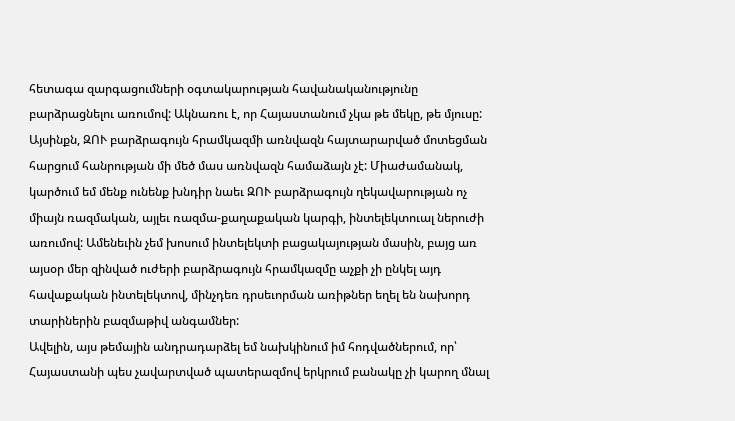հետագա զարգացումների օգտակարության հավանականությունը բարձրացնելու առումով: Ակնառու է, որ Հայաստանում չկա թե մեկը, թե մյուսը: Այսինքն, ԶՈՒ բարձրագույն հրամկազմի առնվազն հայտարարված մոտեցման հարցում հանրության մի մեծ մաս առնվազն համաձայն չէ: Միաժամանակ, կարծում եմ մենք ունենք խնդիր նաեւ ԶՈՒ բարձրագույն ղեկավարության ոչ միայն ռազմական, այլեւ ռազմա-քաղաքական կարգի, ինտելեկտուալ ներուժի առումով: Ամենեւին չեմ խոսում ինտելեկտի բացակայության մասին, բայց առ այսօր մեր զինված ուժերի բարձրագույն հրամկազմը աչքի չի ընկել այդ հավաքական ինտելեկտով, մինչդեռ դրսեւորման առիթներ եղել են նախորդ տարիներին բազմաթիվ անգամներ:
Ավելին, այս թեմային անդրադարձել եմ նախկինում իմ հոդվածներում, որ՝ Հայաստանի պես չավարտված պատերազմով երկրում բանակը չի կարող մնալ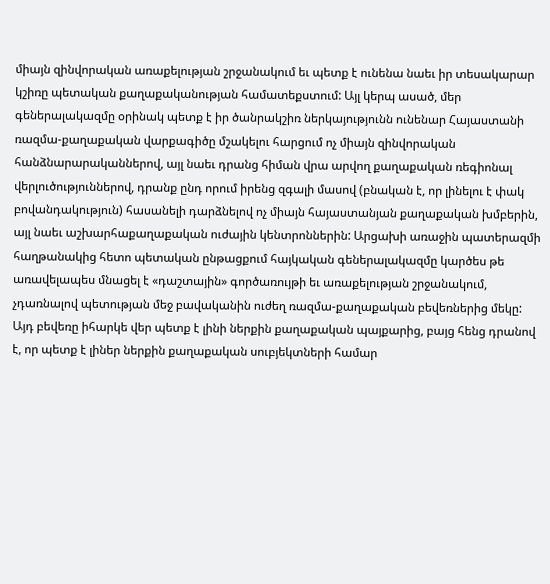միայն զինվորական առաքելության շրջանակում եւ պետք է ունենա նաեւ իր տեսակարար կշիռը պետական քաղաքականության համատեքստում: Այլ կերպ ասած, մեր գեներալակազմը օրինակ պետք է իր ծանրակշիռ ներկայությունն ունենար Հայաստանի ռազմա-քաղաքական վարքագիծը մշակելու հարցում ոչ միայն զինվորական հանձնարարականներով, այլ նաեւ դրանց հիման վրա արվող քաղաքական ռեգիոնալ վերլուծություններով, դրանք ընդ որում իրենց զգալի մասով (բնական է, որ լինելու է փակ բովանդակություն) հասանելի դարձնելով ոչ միայն հայաստանյան քաղաքական խմբերին, այլ նաեւ աշխարհաքաղաքական ուժային կենտրոններին: Արցախի առաջին պատերազմի հաղթանակից հետո պետական ընթացքում հայկական գեներալակազմը կարծես թե առավելապես մնացել է «դաշտային» գործառույթի եւ առաքելության շրջանակում, չդառնալով պետության մեջ բավականին ուժեղ ռազմա-քաղաքական բեվեռներից մեկը: Այդ բեվեռը իհարկե վեր պետք է լինի ներքին քաղաքական պայքարից, բայց հենց դրանով է, որ պետք է լիներ ներքին քաղաքական սուբյեկտների համար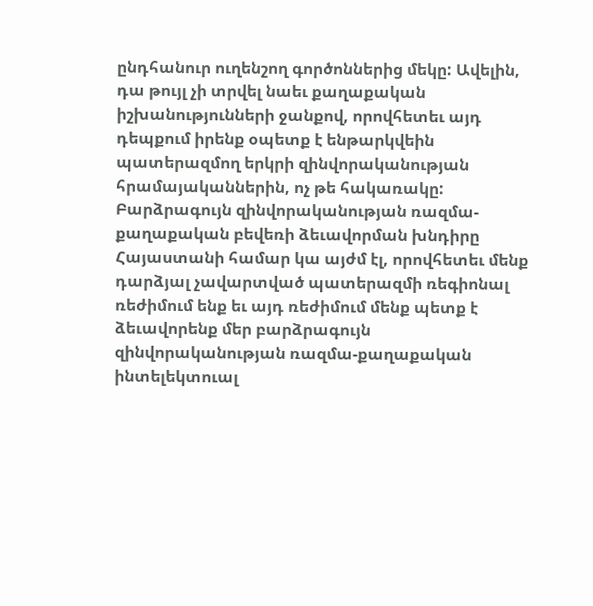ընդհանուր ուղենշող գործոններից մեկը: Ավելին, դա թույլ չի տրվել նաեւ քաղաքական իշխանությունների ջանքով, որովհետեւ այդ դեպքում իրենք օպետք է ենթարկվեին պատերազմող երկրի զինվորականության հրամայականներին, ոչ թե հակառակը:
Բարձրագույն զինվորականության ռազմա-քաղաքական բեվեռի ձեւավորման խնդիրը Հայաստանի համար կա այժմ էլ, որովհետեւ մենք դարձյալ չավարտված պատերազմի ռեգիոնալ ռեժիմում ենք եւ այդ ռեժիմում մենք պետք է ձեւավորենք մեր բարձրագույն զինվորականության ռազմա-քաղաքական ինտելեկտուալ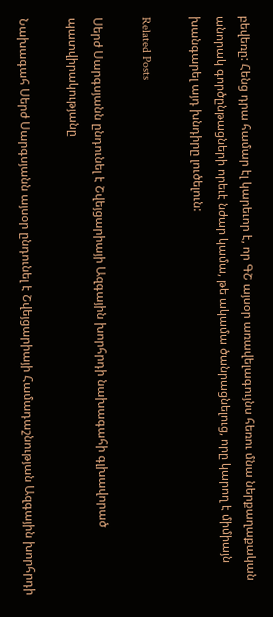բեվեռը: Հենց դրա համար էլ կարեւոր է, որ ԳՇ այսօր առավելագույնս հեռու մնա ներքաղաքական անորակ գործընթացների որեւէ նժար կամա, թե ակամա ծանրացնելուց, որը կարող է միմիայն խանգարել այդ խնդիրը լուծելուն:

Related Posts

Սերժ Սարգսյանն ընդունել է Շվեյցարիայի Ազգային խորհրդի նախագահի գլխավորած պատվիրակությանը

Նախագահ Սերժ Սարգսյանն այսօր ընդունել է Շվեյցարիայի Համադաշնության Ազգային խորհրդի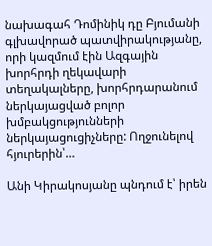նախագահ Դոմինիկ դը Բյումանի գլխավորած պատվիրակությանը, որի կազմում էին Ազգային խորհրդի ղեկավարի տեղակալները, խորհրդարանում ներկայացված բոլոր խմբակցությունների ներկայացուցիչները: Ողջունելով հյուրերին՝…

Անի Կիրակոսյանը պնդում է՝ իրեն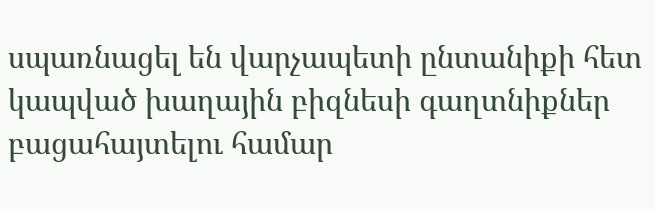սպառնացել են վարչապետի ընտանիքի հետ կապված խաղային բիզնեսի գաղտնիքներ բացահայտելու համար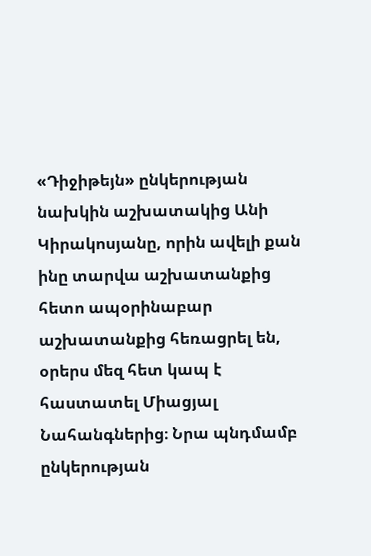«Դիջիթեյն» ընկերության նախկին աշխատակից Անի Կիրակոսյանը, որին ավելի քան ինը տարվա աշխատանքից հետո ապօրինաբար աշխատանքից հեռացրել են, օրերս մեզ հետ կապ է հաստատել Միացյալ Նահանգներից։ Նրա պնդմամբ ընկերության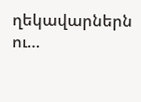ղեկավարներն ու…